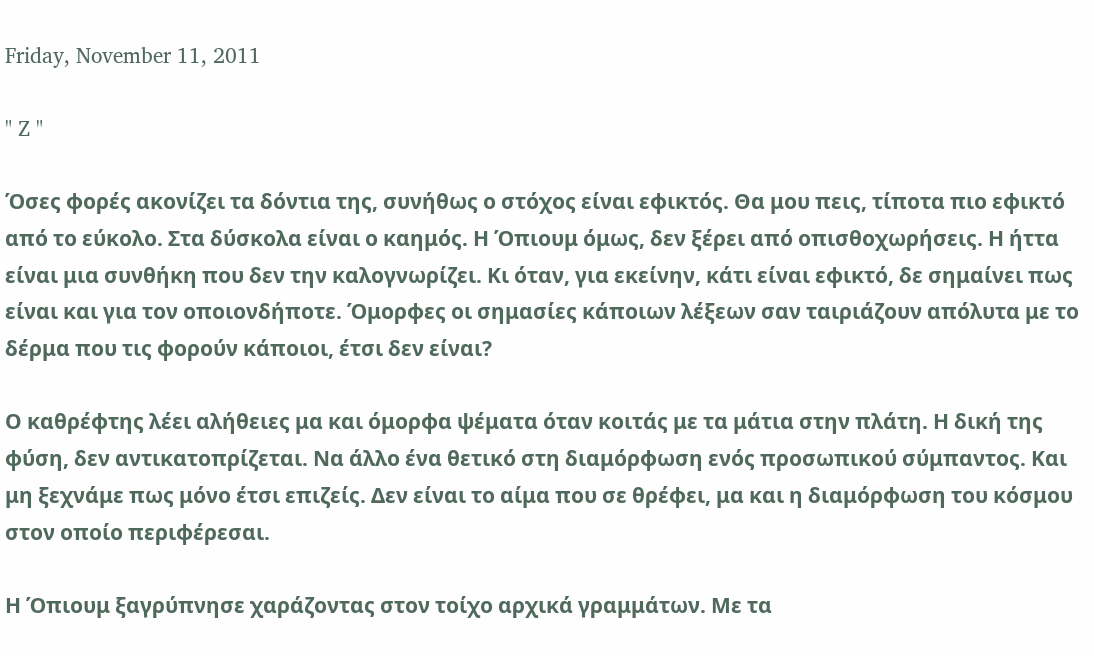Friday, November 11, 2011

" Z "

Όσες φορές ακονίζει τα δόντια της, συνήθως ο στόχος είναι εφικτός. Θα μου πεις, τίποτα πιο εφικτό από το εύκολο. Στα δύσκολα είναι ο καημός. Η Όπιουμ όμως, δεν ξέρει από οπισθοχωρήσεις. Η ήττα είναι μια συνθήκη που δεν την καλογνωρίζει. Κι όταν, για εκείνην, κάτι είναι εφικτό, δε σημαίνει πως είναι και για τον οποιονδήποτε. Όμορφες οι σημασίες κάποιων λέξεων σαν ταιριάζουν απόλυτα με το δέρμα που τις φορούν κάποιοι, έτσι δεν είναι?

Ο καθρέφτης λέει αλήθειες μα και όμορφα ψέματα όταν κοιτάς με τα μάτια στην πλάτη. Η δική της φύση, δεν αντικατοπρίζεται. Να άλλο ένα θετικό στη διαμόρφωση ενός προσωπικού σύμπαντος. Και μη ξεχνάμε πως μόνο έτσι επιζείς. Δεν είναι το αίμα που σε θρέφει, μα και η διαμόρφωση του κόσμου στον οποίο περιφέρεσαι.

Η Όπιουμ ξαγρύπνησε χαράζοντας στον τοίχο αρχικά γραμμάτων. Με τα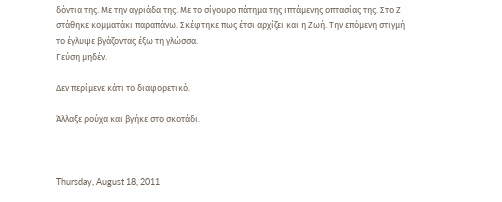δόντια της. Με την αγριάδα της. Με το σίγουρο πάτημα της ιπτάμενης οπτασίας της. Στο Ζ στάθηκε κομματάκι παραπάνω. Σκέφτηκε πως έτσι αρχίζει και η Ζωή. Την επόμενη στιγμή το έγλυψε βγάζοντας έξω τη γλώσσα.
Γεύση μηδέν.

Δεν περίμενε κάτι το διαφορετικό.

Άλλαξε ρούχα και βγήκε στο σκοτάδι.



Thursday, August 18, 2011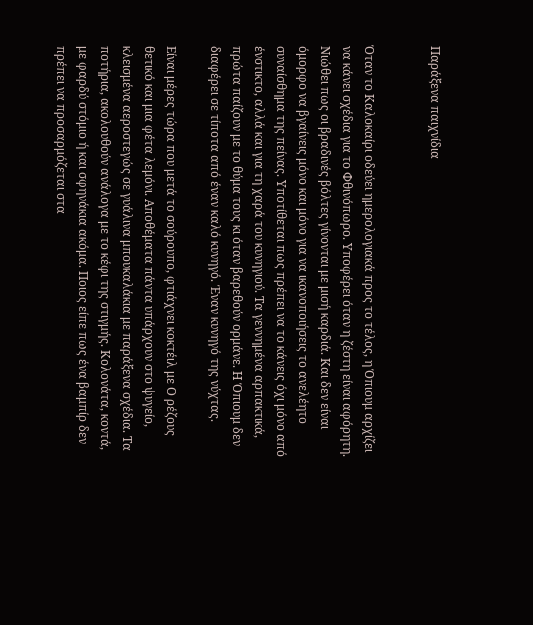Παράξενα παιχνίδια


Όταν το Καλοκαίρι οδεύει ημερολογιακά προς το τέλος, η Όπιουμ αρχίζει να κάνει σχέδια για το Φθινόπωρο. Υποφέρει όταν η ζέστη είναι αφόρητη. Νιώθει πως οι βραδινές βόλτες γίνονται με μισή καρδιά. Και δεν είναι όμορφο να βγαίνεις μόνο και μόνο για να ικανοποιήσεις το ανελέητο συναίσθημα της πείνας. Υποτίθεται πως πρέπει να το κάνεις όχι μόνο από ένστικτο, αλλά και για τη χαρά του κυνηγιού. Τα γεννημένα αρπακτικά, πρώτα παίζουν με το θύμα τους κι όταν βαρεθούν ορμάνε. Η Όπιουμ δεν διαφέρει σε τίποτα από έναν καλό κυνηγό. Έναν κυνηγό της νύχτας.

Είναι μέρες τώρα που μετά το σούρουπο, φτιάχνει κοκτέιλ με Ο ρέζους θετικό και μια φέτα λεμόνι. Αποθέματα πάντα υπάρχουν στο ψυγείο, κλεισμένα αεροστεγώς σε γυάλινα μπουκαλάκια με παράξενα σχέδια. Τα ποτήρια, ακολουθούν ανάλογα με το κέφι της στιγμής. Κολονάτα, κοντά, με φαρδύ στόμιο ή και σφηνάκια ακόμα. Ποιος είπε πως ένα βαμπίρ δεν πρέπει να προσαρμόζεται στα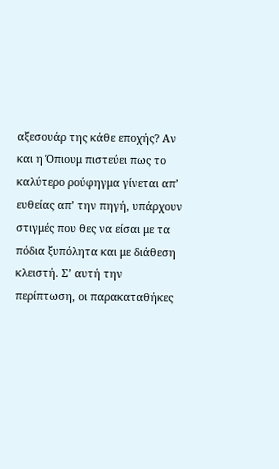αξεσουάρ της κάθε εποχής? Αν και η Όπιουμ πιστεύει πως το καλύτερο ρούφηγμα γίνεται απ’ ευθείας απ’ την πηγή, υπάρχουν στιγμές που θες να είσαι με τα πόδια ξυπόλητα και με διάθεση κλειστή. Σ’ αυτή την περίπτωση, οι παρακαταθήκες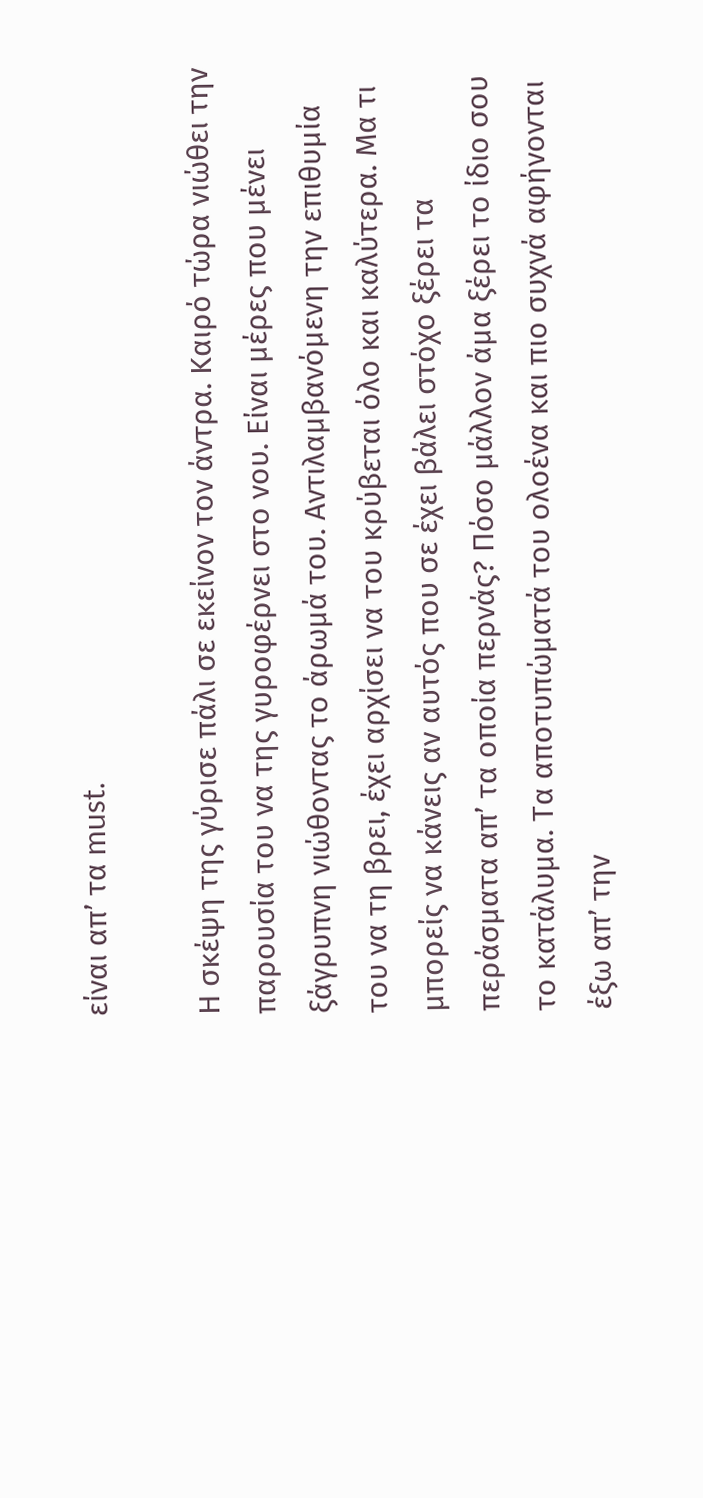είναι απ’ τα must.

Η σκέψη της γύρισε πάλι σε εκείνον τον άντρα. Καιρό τώρα νιώθει την παρουσία του να της γυροφέρνει στο νου. Είναι μέρες που μένει ξάγρυπνη νιώθοντας το άρωμά του. Αντιλαμβανόμενη την επιθυμία του να τη βρει, έχει αρχίσει να του κρύβεται όλο και καλύτερα. Μα τι μπορείς να κάνεις αν αυτός που σε έχει βάλει στόχο ξέρει τα περάσματα απ’ τα οποία περνάς? Πόσο μάλλον άμα ξέρει το ίδιο σου το κατάλυμα. Τα αποτυπώματά του ολοένα και πιο συχνά αφήνονται έξω απ’ την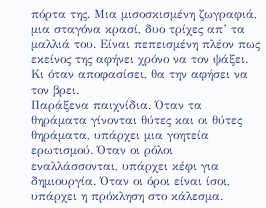πόρτα της. Μια μισοσκισμένη ζωγραφιά, μια σταγόνα κρασί, δυο τρίχες απ’ τα μαλλιά του. Είναι πεπεισμένη πλέον πως εκείνος της αφήνει χρόνο να τον ψάξει. Κι όταν αποφασίσει, θα την αφήσει να τον βρει.
Παράξενα παιχνίδια. Όταν τα θηράματα γίνονται θύτες και οι θύτες θηράματα, υπάρχει μια γοητεία ερωτισμού. Όταν οι ρόλοι εναλλάσσονται, υπάρχει κέφι για δημιουργία. Όταν οι όροι είναι ίσοι, υπάρχει η πρόκληση στο κάλεσμα.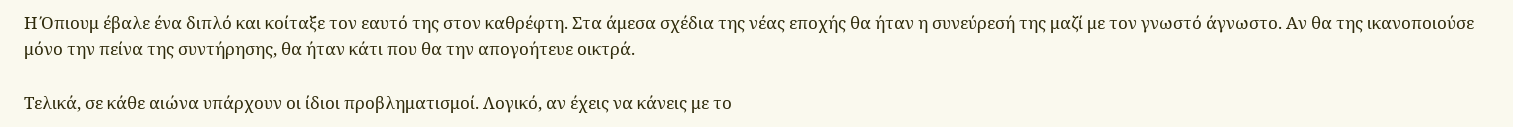Η Όπιουμ έβαλε ένα διπλό και κοίταξε τον εαυτό της στον καθρέφτη. Στα άμεσα σχέδια της νέας εποχής θα ήταν η συνεύρεσή της μαζί με τον γνωστό άγνωστο. Αν θα της ικανοποιούσε μόνο την πείνα της συντήρησης, θα ήταν κάτι που θα την απογοήτευε οικτρά.

Τελικά, σε κάθε αιώνα υπάρχουν οι ίδιοι προβληματισμοί. Λογικό, αν έχεις να κάνεις με το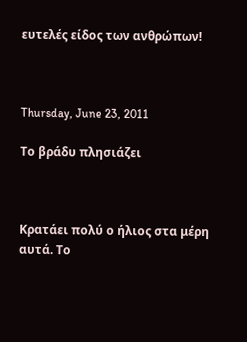ευτελές είδος των ανθρώπων!



Thursday, June 23, 2011

Το βράδυ πλησιάζει



Κρατάει πολύ ο ήλιος στα μέρη αυτά. Το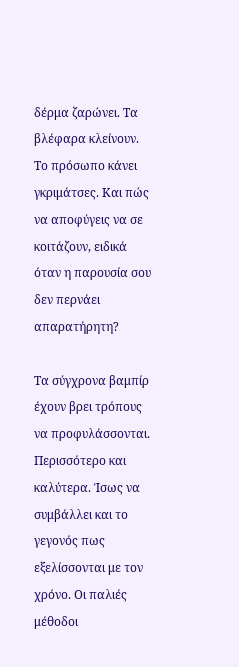δέρμα ζαρώνει. Τα βλέφαρα κλείνουν. Το πρόσωπο κάνει γκριμάτσες. Και πώς να αποφύγεις να σε κοιτάζουν, ειδικά όταν η παρουσία σου δεν περνάει απαρατήρητη?

Τα σύγχρονα βαμπίρ έχουν βρει τρόπους να προφυλάσσονται. Περισσότερο και καλύτερα. Ίσως να συμβάλλει και το γεγονός πως εξελίσσονται με τον χρόνο. Οι παλιές μέθοδοι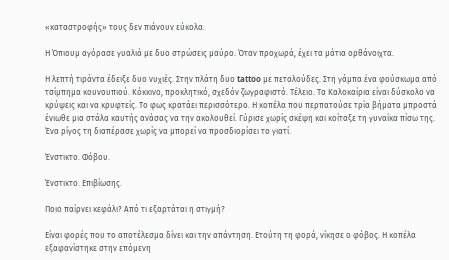«καταστροφής» τους δεν πιάνουν εύκολα.

Η Όπιουμ αγόρασε γυαλιά με δυο στρώσεις μαύρο. Όταν προχωρά, έχει τα μάτια ορθάνοιχτα.

Η λεπτή τιράντα έδειξε δυο νυχιές. Στην πλάτη δυο tattoo με πεταλούδες. Στη γάμπα ένα φούσκωμα από τσίμπημα κουνουπιού. Κόκκινο, προκλητικό, σχεδόν ζωγραφιστό. Τέλειο. Τα Καλοκαίρια είναι δύσκολο να κρύψεις και να κρυφτείς. Το φως κρατάει περισσότερο. Η κοπέλα που περπατούσε τρία βήματα μπροστά ένιωθε μια στάλα καυτής ανάσας να την ακολουθεί. Γύρισε χωρίς σκέψη και κοίταξε τη γυναίκα πίσω της. Ένα ρίγος τη διαπέρασε χωρίς να μπορεί να προσδιορίσει το γιατί.

Ένστικτο. Φόβου.

Ένστικτο. Επιβίωσης.

Ποιο παίρνει κεφάλι? Από τι εξαρτάται η στιγμή?

Είναι φορές που το αποτέλεσμα δίνει και την απάντηση. Ετούτη τη φορά, νίκησε ο φόβος. Η κοπέλα εξαφανίστηκε στην επόμενη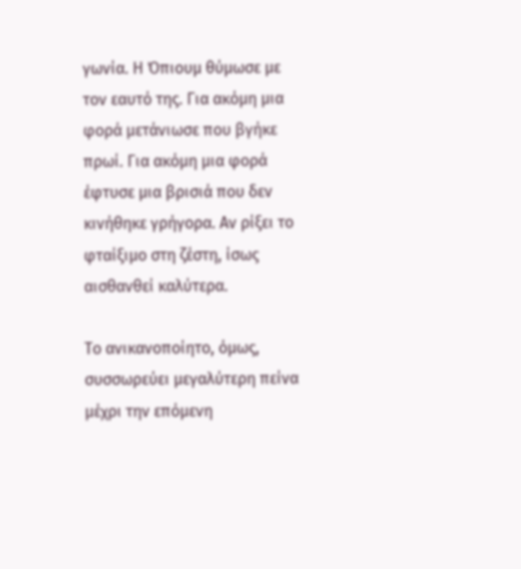γωνία. Η Όπιουμ θύμωσε με τον εαυτό της. Για ακόμη μια φορά μετάνιωσε που βγήκε πρωί. Για ακόμη μια φορά έφτυσε μια βρισιά που δεν κινήθηκε γρήγορα. Αν ρίξει το φταίξιμο στη ζέστη, ίσως αισθανθεί καλύτερα.

Το ανικανοποίητο, όμως,  συσσωρεύει μεγαλύτερη πείνα μέχρι την επόμενη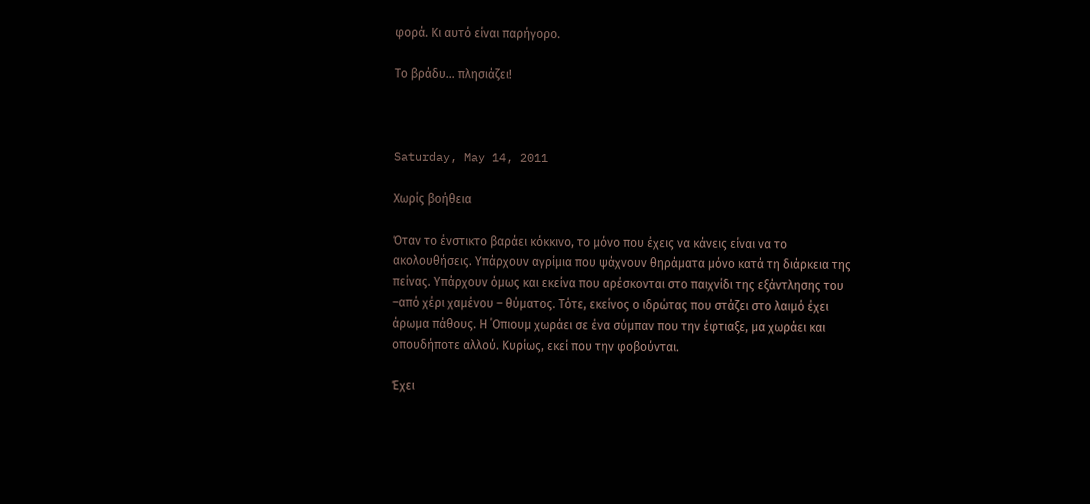φορά. Κι αυτό είναι παρήγορο.

Το βράδυ… πλησιάζει!



Saturday, May 14, 2011

Χωρίς βοήθεια

Όταν το ένστικτο βαράει κόκκινο, το μόνο που έχεις να κάνεις είναι να το ακολουθήσεις. Υπάρχουν αγρίμια που ψάχνουν θηράματα μόνο κατά τη διάρκεια της πείνας. Υπάρχουν όμως και εκείνα που αρέσκονται στο παιχνίδι της εξάντλησης του –από χέρι χαμένου – θύματος. Τότε, εκείνος ο ιδρώτας που στάζει στο λαιμό έχει άρωμα πάθους. Η ΄Οπιουμ χωράει σε ένα σύμπαν που την έφτιαξε, μα χωράει και οπουδήποτε αλλού. Κυρίως, εκεί που την φοβούνται.

Έχει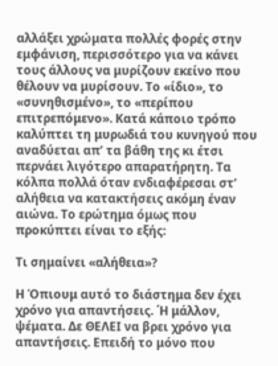αλλάξει χρώματα πολλές φορές στην εμφάνιση, περισσότερο για να κάνει τους άλλους να μυρίζουν εκείνο που θέλουν να μυρίσουν. Το «ίδιο», το «συνηθισμένο», το «περίπου επιτρεπόμενο». Κατά κάποιο τρόπο καλύπτει τη μυρωδιά του κυνηγού που αναδύεται απ’ τα βάθη της κι έτσι περνάει λιγότερο απαρατήρητη. Τα κόλπα πολλά όταν ενδιαφέρεσαι στ’ αλήθεια να κατακτήσεις ακόμη έναν αιώνα. Το ερώτημα όμως που προκύπτει είναι το εξής:

Τι σημαίνει «αλήθεια»?

Η Όπιουμ αυτό το διάστημα δεν έχει χρόνο για απαντήσεις. ΄Η μάλλον, ψέματα. Δε ΘΕΛΕΙ να βρει χρόνο για απαντήσεις. Επειδή το μόνο που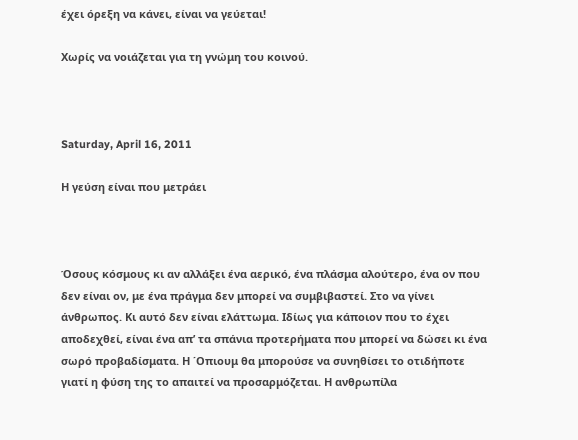έχει όρεξη να κάνει, είναι να γεύεται!

Χωρίς να νοιάζεται για τη γνώμη του κοινού.



Saturday, April 16, 2011

Η γεύση είναι που μετράει



Όσους κόσμους κι αν αλλάξει ένα αερικό, ένα πλάσμα αλούτερο, ένα ον που δεν είναι ον, με ένα πράγμα δεν μπορεί να συμβιβαστεί. Στο να γίνει άνθρωπος. Κι αυτό δεν είναι ελάττωμα. Ιδίως για κάποιον που το έχει αποδεχθεί, είναι ένα απ’ τα σπάνια προτερήματα που μπορεί να δώσει κι ένα σωρό προβαδίσματα. Η ΄Οπιουμ θα μπορούσε να συνηθίσει το οτιδήποτε γιατί η φύση της το απαιτεί να προσαρμόζεται. Η ανθρωπίλα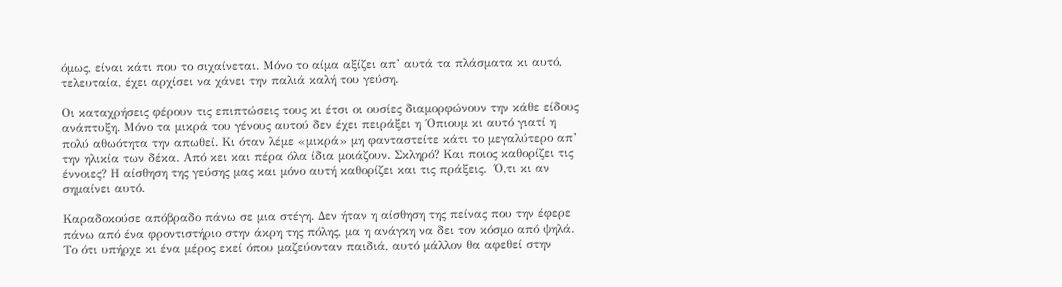όμως, είναι κάτι που το σιχαίνεται. Μόνο το αίμα αξίζει απ’ αυτά τα πλάσματα κι αυτό, τελευταία, έχει αρχίσει να χάνει την παλιά καλή του γεύση.

Οι καταχρήσεις φέρουν τις επιπτώσεις τους κι έτσι οι ουσίες διαμορφώνουν την κάθε είδους ανάπτυξη. Μόνο τα μικρά του γένους αυτού δεν έχει πειράξει η ΄Οπιουμ κι αυτό γιατί η πολύ αθωότητα την απωθεί. Κι όταν λέμε «μικρά» μη φανταστείτε κάτι το μεγαλύτερο απ’ την ηλικία των δέκα. Από κει και πέρα όλα ίδια μοιάζουν. Σκληρό? Και ποιος καθορίζει τις έννοιες? Η αίσθηση της γεύσης μας και μόνο αυτή καθορίζει και τις πράξεις.  Ό,τι κι αν σημαίνει αυτό.

Καραδοκούσε απόβραδο πάνω σε μια στέγη. Δεν ήταν η αίσθηση της πείνας που την έφερε πάνω από ένα φροντιστήριο στην άκρη της πόλης, μα η ανάγκη να δει τον κόσμο από ψηλά. Το ότι υπήρχε κι ένα μέρος εκεί όπου μαζεύονταν παιδιά, αυτό μάλλον θα αφεθεί στην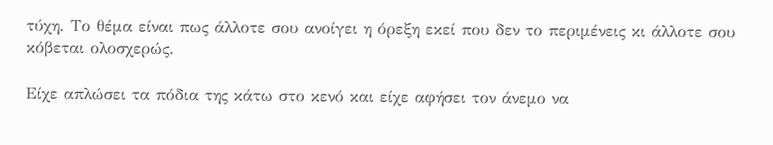τύχη. Το θέμα είναι πως άλλοτε σου ανοίγει η όρεξη εκεί που δεν το περιμένεις κι άλλοτε σου κόβεται ολοσχερώς.

Είχε απλώσει τα πόδια της κάτω στο κενό και είχε αφήσει τον άνεμο να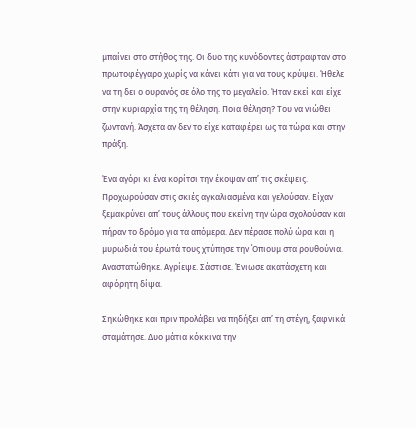μπαίνει στο στήθος της. Οι δυο της κυνόδοντες άστραφταν στο πρωτοφέγγαρο χωρίς να κάνει κάτι για να τους κρύψει. Ήθελε να τη δει ο ουρανός σε όλο της το μεγαλείο. Ήταν εκεί και είχε στην κυριαρχία της τη θέληση. Ποια θέληση? Του να νιώθει ζωντανή. Άσχετα αν δεν το είχε καταφέρει ως τα τώρα και στην πράξη.

Ένα αγόρι κι ένα κορίτσι την έκοψαν απ’ τις σκέψεις. Προχωρούσαν στις σκιές αγκαλιασμένα και γελούσαν. Είχαν ξεμακρύνει απ’ τους άλλους που εκείνη την ώρα σχολούσαν και πήραν το δρόμο για τα απόμερα. Δεν πέρασε πολύ ώρα και η μυρωδιά του έρωτά τους χτύπησε την ΄Οπιουμ στα ρουθούνια. Αναστατώθηκε. Αγρίεψε. Σάστισε. Ένιωσε ακατάσχετη και αφόρητη δίψα.

Σηκώθηκε και πριν προλάβει να πηδήξει απ’ τη στέγη, ξαφνικά σταμάτησε. Δυο μάτια κόκκινα την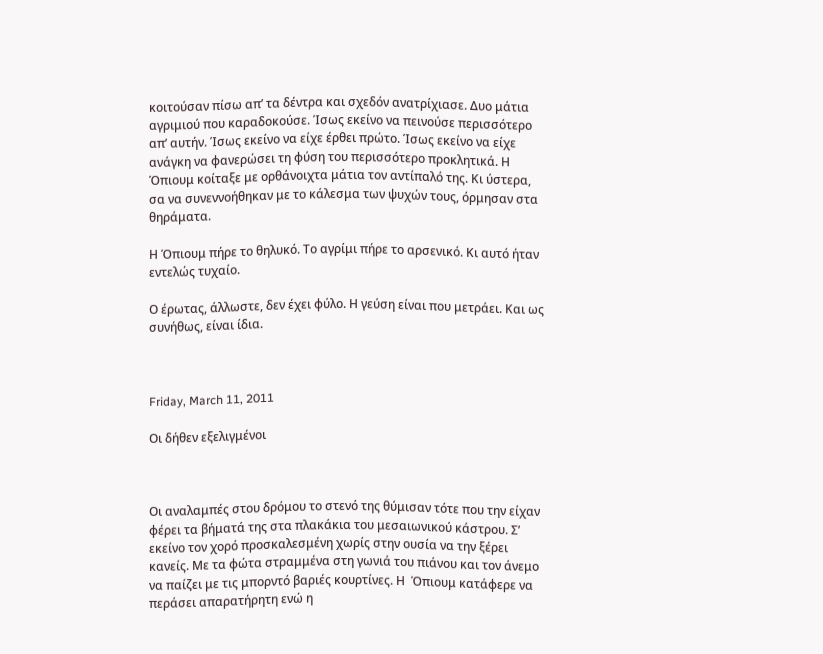κοιτούσαν πίσω απ’ τα δέντρα και σχεδόν ανατρίχιασε. Δυο μάτια αγριμιού που καραδοκούσε. Ίσως εκείνο να πεινούσε περισσότερο απ’ αυτήν. Ίσως εκείνο να είχε έρθει πρώτο. Ίσως εκείνο να είχε ανάγκη να φανερώσει τη φύση του περισσότερο προκλητικά. Η Όπιουμ κοίταξε με ορθάνοιχτα μάτια τον αντίπαλό της. Κι ύστερα, σα να συνεννοήθηκαν με το κάλεσμα των ψυχών τους, όρμησαν στα θηράματα.

Η Όπιουμ πήρε το θηλυκό. Το αγρίμι πήρε το αρσενικό. Κι αυτό ήταν εντελώς τυχαίο.

Ο έρωτας, άλλωστε, δεν έχει φύλο. Η γεύση είναι που μετράει. Και ως συνήθως, είναι ίδια.



Friday, March 11, 2011

Οι δήθεν εξελιγμένοι



Οι αναλαμπές στου δρόμου το στενό της θύμισαν τότε που την είχαν φέρει τα βήματά της στα πλακάκια του μεσαιωνικού κάστρου. Σ’ εκείνο τον χορό προσκαλεσμένη χωρίς στην ουσία να την ξέρει κανείς. Με τα φώτα στραμμένα στη γωνιά του πιάνου και τον άνεμο να παίζει με τις μπορντό βαριές κουρτίνες. Η  Όπιουμ κατάφερε να περάσει απαρατήρητη ενώ η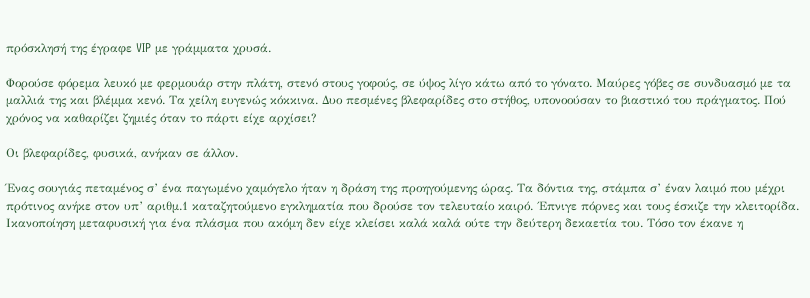πρόσκλησή της έγραφε VIP με γράμματα χρυσά.

Φορούσε φόρεμα λευκό με φερμουάρ στην πλάτη, στενό στους γοφούς, σε ύψος λίγο κάτω από το γόνατο. Μαύρες γόβες σε συνδυασμό με τα μαλλιά της και βλέμμα κενό. Τα χείλη ευγενώς κόκκινα. Δυο πεσμένες βλεφαρίδες στο στήθος, υπονοούσαν το βιαστικό του πράγματος. Πού χρόνος να καθαρίζει ζημιές όταν το πάρτι είχε αρχίσει?

Οι βλεφαρίδες, φυσικά, ανήκαν σε άλλον.

Ένας σουγιάς πεταμένος σ’ ένα παγωμένο χαμόγελο ήταν η δράση της προηγούμενης ώρας. Τα δόντια της, στάμπα σ’ έναν λαιμό που μέχρι πρότινος ανήκε στον υπ’ αριθμ.1 καταζητούμενο εγκληματία που δρούσε τον τελευταίο καιρό. ΄Επνιγε πόρνες και τους έσκιζε την κλειτορίδα. Ικανοποίηση μεταφυσική για ένα πλάσμα που ακόμη δεν είχε κλείσει καλά καλά ούτε την δεύτερη δεκαετία του. Τόσο τον έκανε η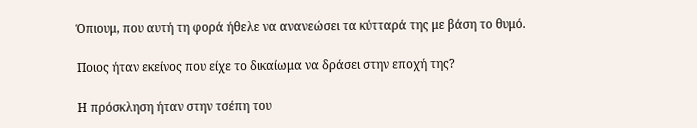Όπιουμ, που αυτή τη φορά ήθελε να ανανεώσει τα κύτταρά της με βάση το θυμό.

Ποιος ήταν εκείνος που είχε το δικαίωμα να δράσει στην εποχή της?

Η πρόσκληση ήταν στην τσέπη του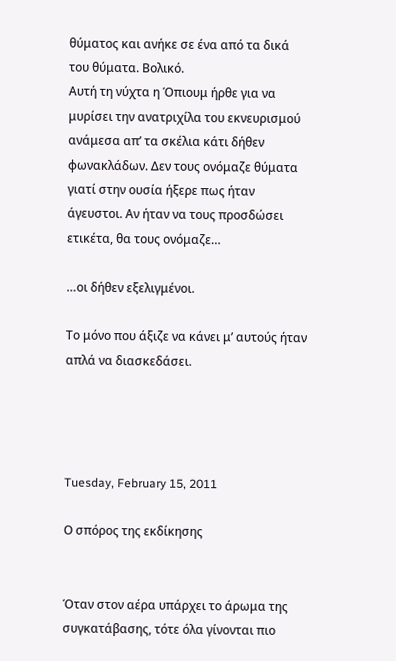θύματος και ανήκε σε ένα από τα δικά του θύματα. Βολικό.
Αυτή τη νύχτα η Όπιουμ ήρθε για να μυρίσει την ανατριχίλα του εκνευρισμού ανάμεσα απ’ τα σκέλια κάτι δήθεν φωνακλάδων. Δεν τους ονόμαζε θύματα γιατί στην ουσία ήξερε πως ήταν άγευστοι. Αν ήταν να τους προσδώσει ετικέτα, θα τους ονόμαζε…

…οι δήθεν εξελιγμένοι.

Το μόνο που άξιζε να κάνει μ’ αυτούς ήταν απλά να διασκεδάσει.




Tuesday, February 15, 2011

Ο σπόρος της εκδίκησης


Όταν στον αέρα υπάρχει το άρωμα της συγκατάβασης, τότε όλα γίνονται πιο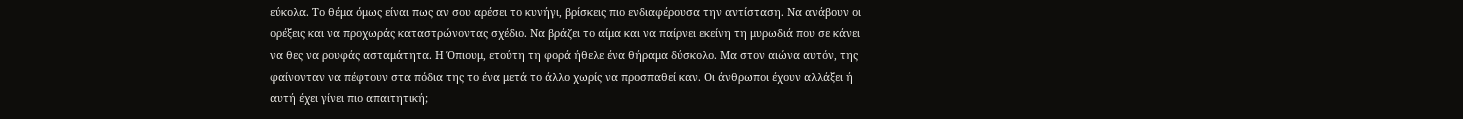εύκολα. Το θέμα όμως είναι πως αν σου αρέσει το κυνήγι, βρίσκεις πιο ενδιαφέρουσα την αντίσταση. Να ανάβουν οι ορέξεις και να προχωράς καταστρώνοντας σχέδιο. Να βράζει το αίμα και να παίρνει εκείνη τη μυρωδιά που σε κάνει να θες να ρουφάς ασταμάτητα. Η Όπιουμ, ετούτη τη φορά ήθελε ένα θήραμα δύσκολο. Μα στον αιώνα αυτόν, της φαίνονταν να πέφτουν στα πόδια της το ένα μετά το άλλο χωρίς να προσπαθεί καν. Οι άνθρωποι έχουν αλλάξει ή αυτή έχει γίνει πιο απαιτητική;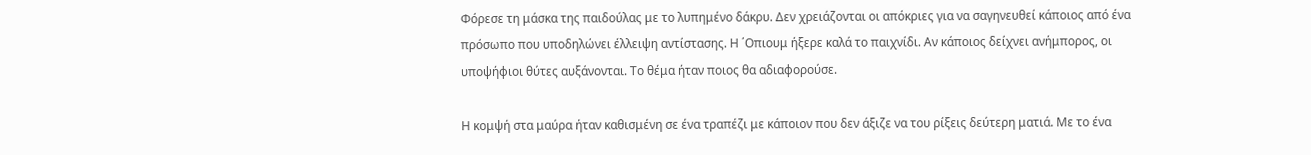Φόρεσε τη μάσκα της παιδούλας με το λυπημένο δάκρυ. Δεν χρειάζονται οι απόκριες για να σαγηνευθεί κάποιος από ένα πρόσωπο που υποδηλώνει έλλειψη αντίστασης. Η ΄Οπιουμ ήξερε καλά το παιχνίδι. Αν κάποιος δείχνει ανήμπορος, οι υποψήφιοι θύτες αυξάνονται. Το θέμα ήταν ποιος θα αδιαφορούσε.

Η κομψή στα μαύρα ήταν καθισμένη σε ένα τραπέζι με κάποιον που δεν άξιζε να του ρίξεις δεύτερη ματιά. Με το ένα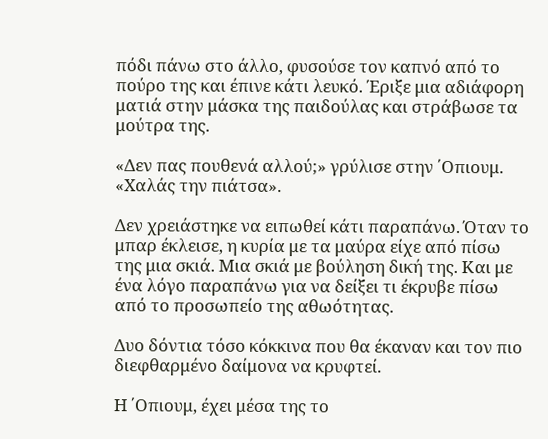πόδι πάνω στο άλλο, φυσούσε τον καπνό από το πούρο της και έπινε κάτι λευκό. Έριξε μια αδιάφορη ματιά στην μάσκα της παιδούλας και στράβωσε τα μούτρα της.

«Δεν πας πουθενά αλλού;» γρύλισε στην ΄Οπιουμ. «Χαλάς την πιάτσα».

Δεν χρειάστηκε να ειπωθεί κάτι παραπάνω. Όταν το μπαρ έκλεισε, η κυρία με τα μαύρα είχε από πίσω της μια σκιά. Μια σκιά με βούληση δική της. Και με ένα λόγο παραπάνω για να δείξει τι έκρυβε πίσω από το προσωπείο της αθωότητας.

Δυο δόντια τόσο κόκκινα που θα έκαναν και τον πιο διεφθαρμένο δαίμονα να κρυφτεί.

Η ΄Οπιουμ, έχει μέσα της το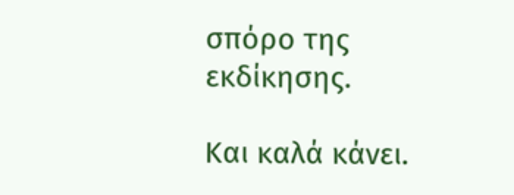σπόρο της εκδίκησης.

Και καλά κάνει.